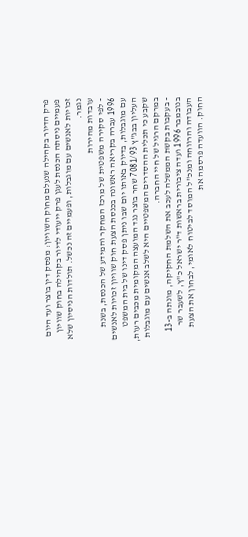פרק הדיור בקהילה שנעלם מחוק השוויון: מפסק דין בוצר ועד היום
פעמיים ניסתה הכנסת לעגן פרק ייעודי לדיור בקהילה בחוק שוויון זכויות לאנשים עם מוגבלות, ופעמיים זה נכשל. תולדות הניסיון שלא נגמר.
עובדות מהירות
- לפי סקירה משפטית של מרכז המחקר והמידע של הכנסת, בשנת 1996 עברה בקריאה ראשונה בכנסת הצעת חוק שוויון זכויות לאנשים עם מוגבלות, בדיוק באותו יום שבו ניתן פסק דינו של בית המשפט העליון בבג"ץ 7081/93 שחר בוצר נגד המועצה המקומית מכבים רעות, שקבע כי תכלית ההסדרים המשפטיים היא לשלב אנשים עם מוגבלות במרקם הרגיל של חיי החברה.
- בעקבות בקשת הממשלה לעכב את השלמת החקיקה, מונתה ב-13 בנובמבר 1996 ועדה ציבורית בראשות ד"ר ישראל כ"ץ, לשעבר שר העבודה והרווחה ומנכ"ל המוסד לביטוח לאומי, לבחון את הצעת החוק. הוועדה פרסמה את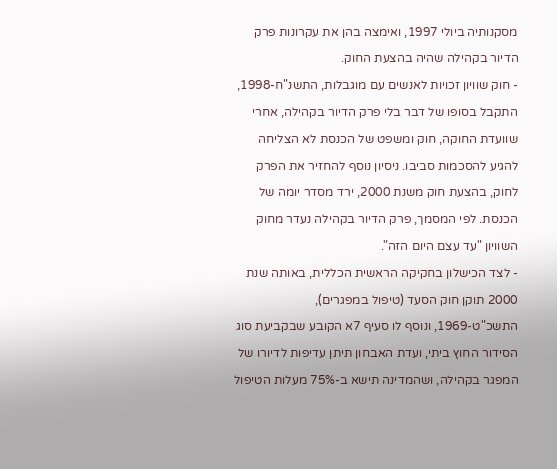מסקנותיה ביולי 1997, ואימצה בהן את עקרונות פרק הדיור בקהילה שהיה בהצעת החוק.
- חוק שוויון זכויות לאנשים עם מוגבלות, התשנ"ח-1998, התקבל בסופו של דבר בלי פרק הדיור בקהילה, אחרי שוועדת החוקה, חוק ומשפט של הכנסת לא הצליחה להגיע להסכמות סביבו. ניסיון נוסף להחזיר את הפרק לחוק, בהצעת חוק משנת 2000, ירד מסדר יומה של הכנסת. לפי המסמך, פרק הדיור בקהילה נעדר מחוק השוויון "עד עצם היום הזה".
- לצד הכישלון בחקיקה הראשית הכללית, באותה שנת 2000 תוקן חוק הסעד (טיפול במפגרים), התשכ"ט-1969, ונוסף לו סעיף 7א הקובע שבקביעת סוג הסידור החוץ ביתי, ועדת האבחון תיתן עדיפות לדיורו של המפגר בקהילה, ושהמדינה תישא ב-75% מעלות הטיפול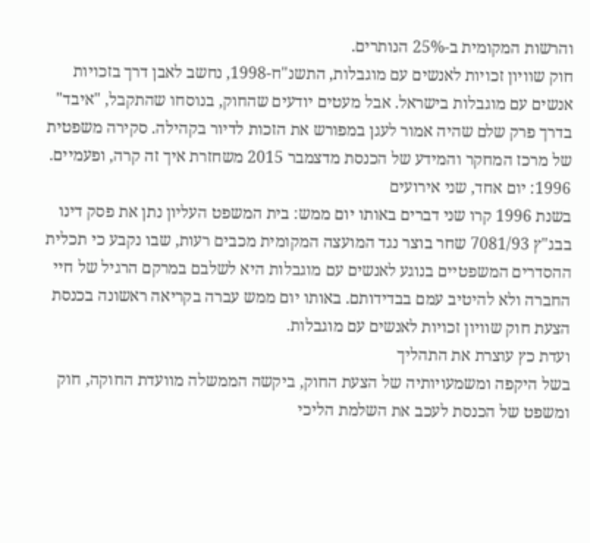והרשות המקומית ב-25% הנותרים.
חוק שוויון זכויות לאנשים עם מוגבלות, התשנ"ח-1998, נחשב לאבן דרך בזכויות אנשים עם מוגבלות בישראל. אבל מעטים יודעים שהחוק, בנוסחו שהתקבל, "איבד" בדרך פרק שלם שהיה אמור לעגן במפורש את הזכות לדיור בקהילה. סקירה משפטית של מרכז המחקר והמידע של הכנסת מדצמבר 2015 משחזרת איך זה קרה, ופעמיים.
1996: יום אחד, שני אירועים
בשנת 1996 קרו שני דברים באותו יום ממש: בית המשפט העליון נתן את פסק דינו בבג"ץ 7081/93 שחר בוצר נגד המועצה המקומית מכבים רעות, שבו נקבע כי תכלית ההסדרים המשפטיים בנוגע לאנשים עם מוגבלות היא לשלבם במרקם הרגיל של חיי החברה ולא להיטיב עמם בבדידותם. באותו יום ממש עברה בקריאה ראשונה בכנסת הצעת חוק שוויון זכויות לאנשים עם מוגבלות.
ועדת כץ עוצרת את התהליך
בשל היקפה ומשמעויותיה של הצעת החוק, ביקשה הממשלה מוועדת החוקה, חוק ומשפט של הכנסת לעכב את השלמת הליכי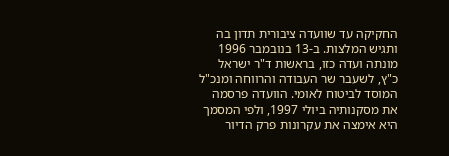החקיקה עד שוועדה ציבורית תדון בה ותגיש המלצות. ב-13 בנובמבר 1996 מונתה ועדה כזו, בראשות ד"ר ישראל כ"ץ, לשעבר שר העבודה והרווחה ומנכ"ל המוסד לביטוח לאומי. הוועדה פרסמה את מסקנותיה ביולי 1997, ולפי המסמך היא אימצה את עקרונות פרק הדיור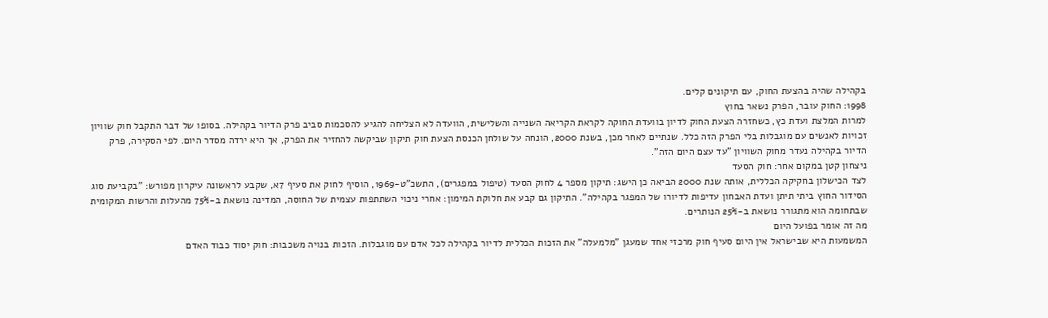בקהילה שהיה בהצעת החוק, עם תיקונים קלים.
1998: החוק עובר, הפרק נשאר בחוץ
למרות המלצת ועדת כץ, כשחזרה הצעת החוק לדיון בוועדת החוקה לקראת הקריאה השנייה והשלישית, הוועדה לא הצליחה להגיע להסכמות סביב פרק הדיור בקהילה. בסופו של דבר התקבל חוק שוויון זכויות לאנשים עם מוגבלות בלי הפרק הזה כלל. שנתיים לאחר מכן, בשנת 2000, הונחה על שולחן הכנסת הצעת חוק תיקון שביקשה להחזיר את הפרק, אך היא ירדה מסדר היום. לפי הסקירה, פרק הדיור בקהילה נעדר מחוק השוויון "עד עצם היום הזה".
ניצחון קטן במקום אחר: חוק הסעד
לצד הכישלון בחקיקה הכללית, אותה שנת 2000 הביאה כן הישג: תיקון מספר 4 לחוק הסעד (טיפול במפגרים), התשכ"ט-1969, הוסיף לחוק את סעיף 7א, שקבע לראשונה עיקרון מפורש: "בקביעת סוג הסידור החוץ ביתי תיתן ועדת האבחון עדיפות לדיורו של המפגר בקהילה". התיקון גם קבע את חלוקת המימון: אחרי ניכוי השתתפות עצמית של החוסה, המדינה נושאת ב-75% מהעלות והרשות המקומית שבתחומה הוא מתגורר נושאת ב-25% הנותרים.
מה זה אומר בפועל היום
המשמעות היא שבישראל אין היום סעיף חוק מרכזי אחד שמעגן "מלמעלה" את הזכות הכללית לדיור בקהילה לכל אדם עם מוגבלות. הזכות בנויה משכבות: חוק יסוד כבוד האדם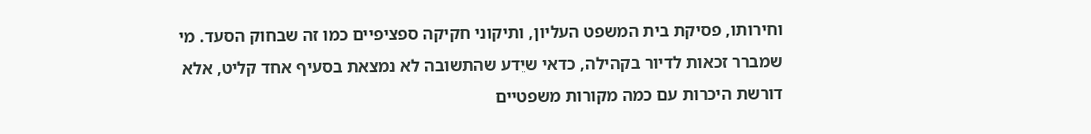וחירותו, פסיקת בית המשפט העליון, ותיקוני חקיקה ספציפיים כמו זה שבחוק הסעד. מי שמברר זכאות לדיור בקהילה, כדאי שיֵדע שהתשובה לא נמצאת בסעיף אחד קליט, אלא דורשת היכרות עם כמה מקורות משפטיים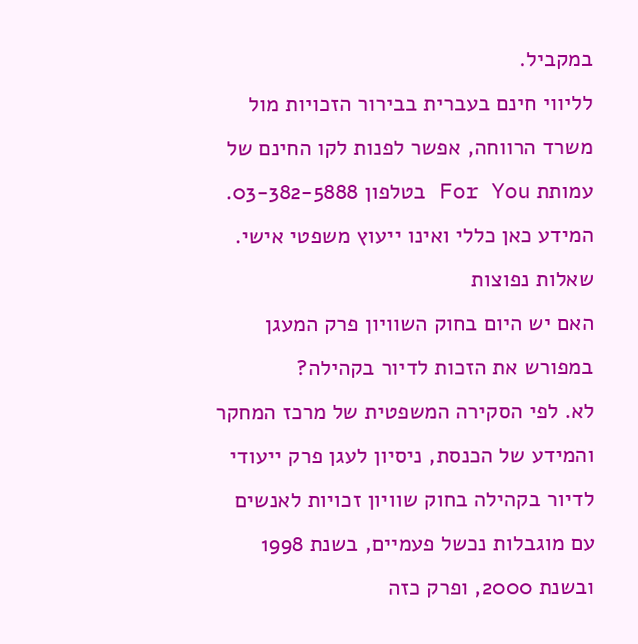במקביל.
לליווי חינם בעברית בבירור הזכויות מול משרד הרווחה, אפשר לפנות לקו החינם של עמותת For You בטלפון 03-382-5888. המידע כאן כללי ואינו ייעוץ משפטי אישי.
שאלות נפוצות
האם יש היום בחוק השוויון פרק המעגן במפורש את הזכות לדיור בקהילה?
לא. לפי הסקירה המשפטית של מרכז המחקר והמידע של הכנסת, ניסיון לעגן פרק ייעודי לדיור בקהילה בחוק שוויון זכויות לאנשים עם מוגבלות נכשל פעמיים, בשנת 1998 ובשנת 2000, ופרק כזה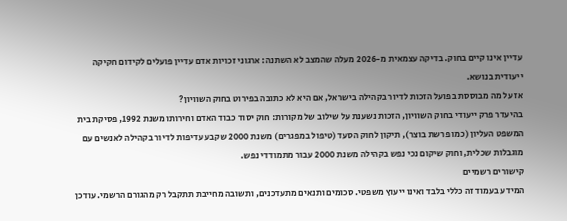עדיין אינו קיים בחוק. בדיקה עצמאית מ-2026 מעלה שהמצב לא השתנה: ארגוני זכויות אדם עדיין פועלים לקידום חקיקה ייעודית בנושא.
אז על מה מבוססת בפועל הזכות לדיור בקהילה בישראל, אם היא לא כתובה בפירוט בחוק השוויון?
בהיעדר פרק ייעודי בחוק השוויון, הזכות נשענת על שילוב של מקורות: חוק יסוד כבוד האדם וחירותו משנת 1992, פסיקת בית המשפט העליון (כמו פרשת בוצר), תיקון לחוק הסעד (טיפול במפגרים) משנת 2000 שקבע עדיפות לדיור בקהילה לאנשים עם מוגבלות שכלית, וחוק שיקום נכי נפש בקהילה משנת 2000 עבור מתמודדי נפש.
קישורים רשמיים
המידע בעמוד זה כללי בלבד ואינו ייעוץ משפטי. סכומים ותנאים מתעדכנים, ותשובה מחייבת תתקבל רק מהגורם הרשמי. עודכן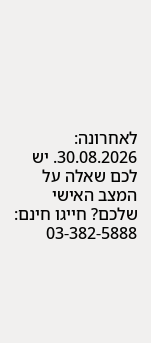לאחרונה: 30.08.2026. יש לכם שאלה על המצב האישי שלכם? חייגו חינם: 03-382-5888